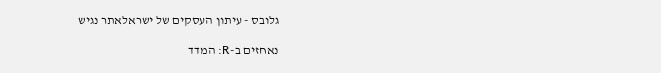גלובס - עיתון העסקים של ישראלאתר נגיש

נאחזים ב-R: המדד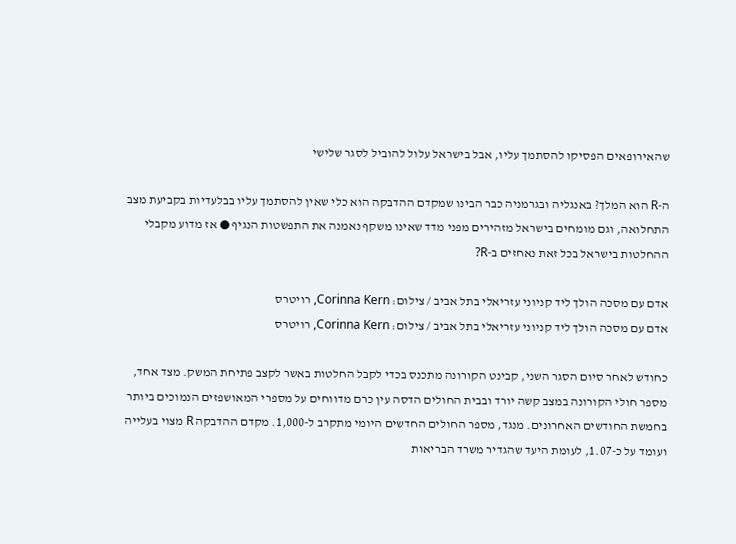שהאירופאים הפסיקו להסתמך עליו, אבל בישראל עלול להוביל לסגר שלישי

ה-R הוא המלך? באנגליה ובגרמניה כבר הבינו שמקדם ההדבקה הוא כלי שאין להסתמך עליו בבלעדיות בקביעת מצב התחלואה, וגם מומחים בישראל מזהירים מפני מדד שאינו משקף נאמנה את התפשטות הנגיף ● אז מדוע מקבלי ההחלטות בישראל בכל זאת נאחזים ב-R?

אדם עם מסכה הולך ליד קניוני עזריאלי בתל אביב / צילום: Corinna Kern, רויטרס
אדם עם מסכה הולך ליד קניוני עזריאלי בתל אביב / צילום: Corinna Kern, רויטרס

כחודש לאחר סיום הסגר השני, קבינט הקורונה מתכנס בכדי לקבל החלטות באשר לקצב פתיחת המשק. מצד אחד, מספר חולי הקורונה במצב קשה יורד ובבית החולים הדסה עין כרם מדווחים על מספרי המאושפזים הנמוכים ביותר בחמשת החודשים האחרונים. מנגד, מספר החולים החדשים היומי מתקרב ל-1,000. מקדם ההדבקה R מצוי בעלייה ועומד על כ-1.07, לעומת היעד שהגדיר משרד הבריאות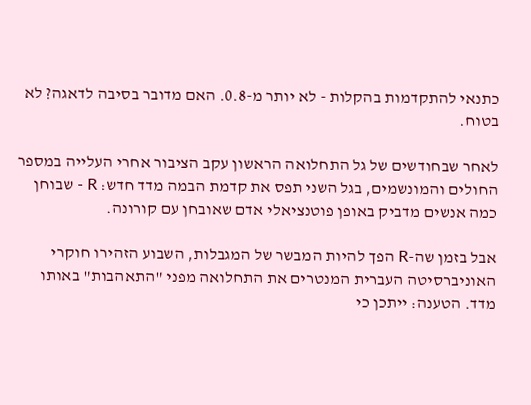כתנאי להתקדמות בהקלות - לא יותר מ-0.8. האם מדובר בסיבה לדאגה? לא בטוח.

לאחר שבחודשים של גל התחלואה הראשון עקב הציבור אחרי העלייה במספר החולים והמונשמים, בגל השני תפס את קדמת הבמה מדד חדש: R - שבוחן כמה אנשים מדביק באופן פוטנציאלי אדם שאובחן עם קורונה.

אבל בזמן שה-R הפך להיות המבשר של המגבלות, השבוע הזהירו חוקרי האוניברסיטה העברית המנטרים את התחלואה מפני "התאהבות" באותו מדד. הטענה: ייתכן כי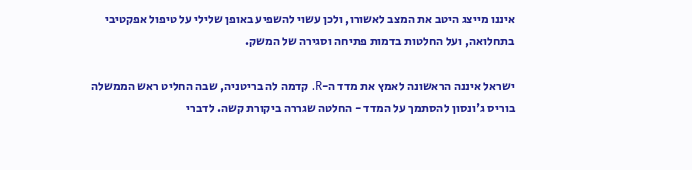איננו מייצג היטב את המצב לאשורו, ולכן עשוי להשפיע באופן שלילי על טיפול אפקטיבי בתחלואה, ועל החלטות בדמות פתיחה וסגירה של המשק.

ישראל איננה הראשונה לאמץ את מדד ה-R. קדמה לה בריטניה, שבה החליט ראש הממשלה בוריס ג'ונסון להסתמך על המדד - החלטה שגררה ביקורת קשה. לדברי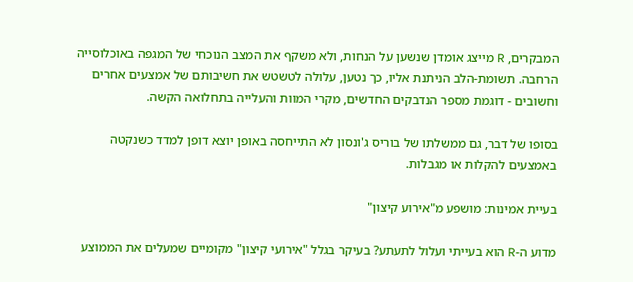המבקרים, R מייצג אומדן שנשען על הנחות, ולא משקף את המצב הנוכחי של המגפה באוכלוסייה הרחבה. תשומת-הלב הניתנת אליו, כך נטען, עלולה לטשטש את חשיבותם של אמצעים אחרים וחשובים - דוגמת מספר הנדבקים החדשים, מקרי המוות והעלייה בתחלואה הקשה.

בסופו של דבר, גם ממשלתו של בוריס ג'ונסון לא התייחסה באופן יוצא דופן למדד כשנקטה באמצעים להקלות או מגבלות.

בעיית אמינות: מושפע מ"אירוע קיצון"

מדוע ה-R הוא בעייתי ועלול לתעתע? בעיקר בגלל "אירועי קיצון" מקומיים שמעלים את הממוצע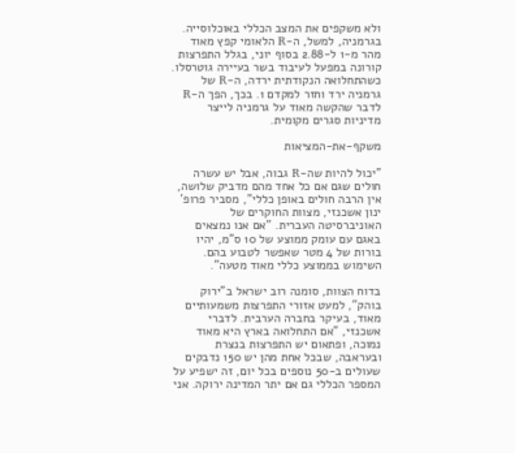ולא משקפים את המצב הכללי באוכלוסייה. בגרמניה, למשל, ה-R הלאומי קפץ מאוד מהר מ-1 ל-2.88 בסוף יוני, בגלל התפרצות קורונה במפעל לעיבוד בשר בעיירה גוטרסלו. כשהתחלואה הנקודתית ירדה, ה-R של גרמניה ירד וחזר למקדם 1. בכך, הפך ה-R לדבר שהקשה מאוד על גרמניה לייצר מדיניות סגרים מקומית.

משקף-את-המציאות

"יכול להיות שה-R גבוה, אבל יש עשרה חולים שגם אם כל אחד מהם מדביק שלושה, אין הרבה חולים באופן כללי", מסביר פרופ' ינון אשכנזי, מצוות החוקרים של האוניברסיטה העברית. "אם אנו נמצאים באגם עם עומק ממוצע של 10 ס"מ, יהיו בורות של 4 מטר שאפשר לטבוע בהם. השימוש בממוצע כללי מאוד מטעה".

בדוח הצוות, סומנה רוב ישראל ב"ירוק בוהק", למעט אזורי התפרצות משמעותיים מאוד, בעיקר בחברה הערבית. לדברי אשכנזי, "אם התחלואה בארץ היא מאוד נמוכה, ופתאום יש התפרצות בנצרת ובעראבה, שבכל אחת מהן יש 150 נדבקים שעולים ב-50 נוספים בכל יום, זה ישפיע על המספר הכללי גם אם יתר המדינה ירוקה. אני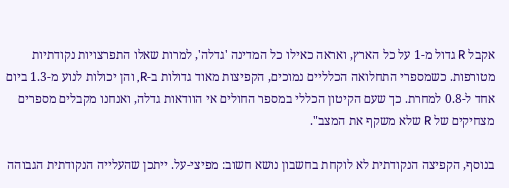אקבל R גדול מ-1 על כל הארץ, ואראה כאילו כל המדינה 'גדלה', למרות שאלו התפרצויות נקודתיות מטורפות. כשמספרי התחלואה הכלליים נמוכים, הקפיצות מאוד גדולות ב-R, והן יכולות לנוע מ-1.3 ביום אחד ל-0.8 למחרת. כך שעם הקיטון הכללי במספר החולים אי הוודאות גדלה, ואנחנו מקבלים מספרים מצחיקים של R שלא משקף את המצב".

בנוסף, הקפיצה הנקודתית לא לוקחת בחשבון נושא חשוב: מפיצי-על. ייתכן שהעלייה הנקודתית הגבוהה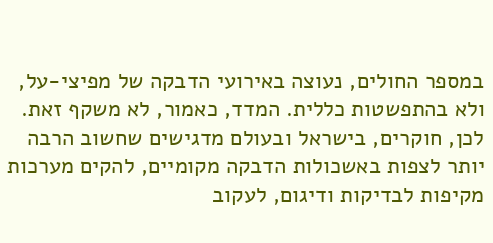במספר החולים, נעוצה באירועי הדבקה של מפיצי-על, ולא בהתפשטות כללית. המדד, כאמור, לא משקף זאת. לכן, חוקרים, בישראל ובעולם מדגישים שחשוב הרבה יותר לצפות באשכולות הדבקה מקומיים, להקים מערכות מקיפות לבדיקות ודיגום, לעקוב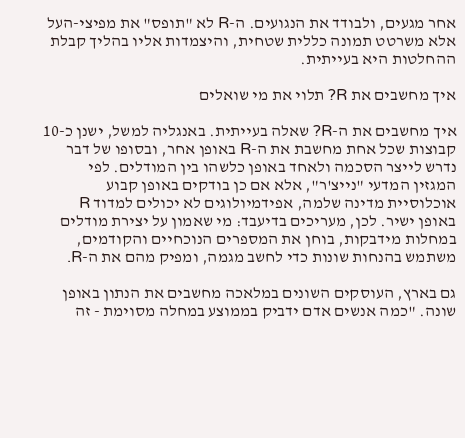אחר מגעים, ולבודד את הנגועים. ה-R לא "תופס" את מפיצי-העל אלא משרטט תמונה כללית שטחית, והיצמדות אליו בהליך קבלת ההחלטות היא בעייתית.

איך מחשבים את R? תלוי את מי שואלים

איך מחשבים את ה-R? שאלה בעייתית. באנגליה למשל, ישנן כ-10 קבוצות שכל אחת מחשבת את ה-R באופן אחר, ובסופו של דבר נדרש לייצר הסכמה ולאחד באופן כלשהו בין המודלים. לפי המגזין המדעי "נייצ'ר", אלא אם כן בודקים באופן קבוע אוכלוסיית מדינה שלמה, אפידמיולוגים לא יכולים למדוד R באופן ישיר. לכן, מעריכים בדיעבד: מי שאמון על יצירת מודלים במחלות מידבקות, בוחן את המספרים הנוכחיים והקודמים, משתמש בהנחות שונות כדי לחשב מגמה, ומפיק מהם את ה-R.

גם בארץ, העוסקים השונים במלאכה מחשבים את הנתון באופן שונה. "כמה אנשים אדם ידביק בממוצע במחלה מסוימת - זה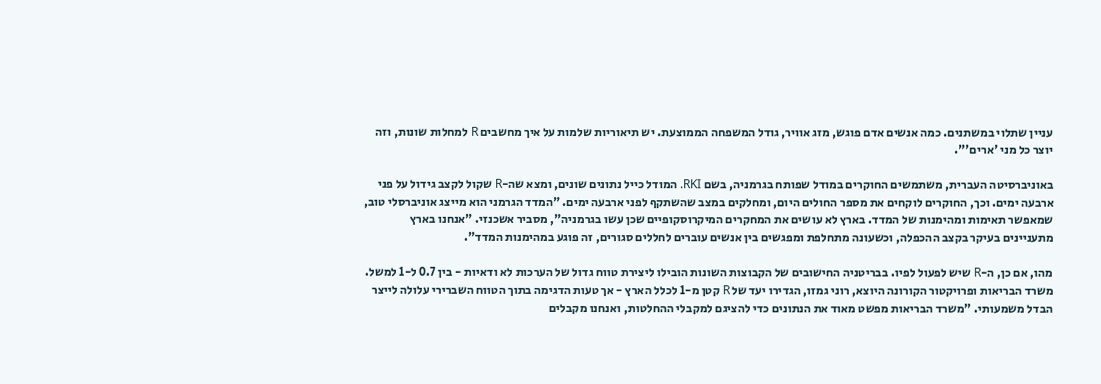עניין שתלוי במשתנים. כמה אנשים אדם פוגש, מזג אוויר, גודל המשפחה הממוצעת. יש תיאוריות שלמות על איך מחשבים R למחלות שונות, וזה יוצר כל מני 'ארים'".

באוניברסיטה העברית, משתמשים החוקרים במודל שפותח בגרמניה, בשם RKI. המודל כייל נתונים שונים, ומצא שה-R שקול לקצב גידול על פני ארבעה ימים. וכך, החוקרים לוקחים את מספר החולים היום, ומחלקים במצב שהשתקף לפני ארבעה ימים. "המדד הגרמני הוא מייצג אוניברסלי טוב, שמאפשר תאימות ומהימנות של המדד. בארץ לא עושים את המחקרים המיקרוסקופיים שכן עשו בגרמניה", מסביר אשכנזי. "אנחנו בארץ מתעניינים בעיקר בקצב ההכפלה, וכשעונה מתחלפת ומפגשים בין אנשים עוברים לחללים סגורים, זה פוגע במהימנות המדד".

מהו, אם כן, ה-R שיש לפעול לפיו. בבריטניה החישובים של הקבוצות השונות הובילו ליצירת טווח גדול של הערכות לא ודאיות - בין 0.7 ל-1 למשל. משרד הבריאות ופרויקטור הקורונה היוצא, רוני גמזו, הגדירו יעד של R קטן מ-1 לכלל הארץ - אך טעות הדגימה בתוך הטווח השברירי עלולה לייצר הבדל משמעותי. "משרד הבריאות מפשט מאוד את הנתונים כדי להציגם למקבלי ההחלטות, ואנחנו מקבלים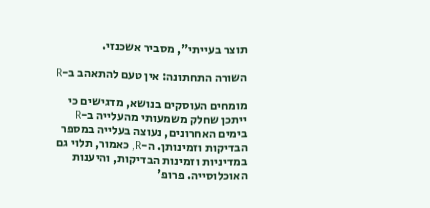תוצר בעייתי", מסביר אשכנזי.

השורה התחתונה: אין טעם להתאהב ב-R

מומחים העוסקים בנושא, מדגישים כי ייתכן שחלק משמעותי מהעלייה ב-R בימים האחרונים, נעוצה בעלייה במספר הבדיקות וזמינותן. ה-R, כאמור, תלוי גם במדיניות וזמינות הבדיקות, והיענות האוכלוסייה. פרופ'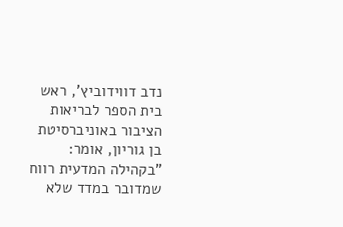נדב דווידוביץ', ראש בית הספר לבריאות הציבור באוניברסיטת בן גוריון, אומר: "בקהילה המדעית רווח שמדובר במדד שלא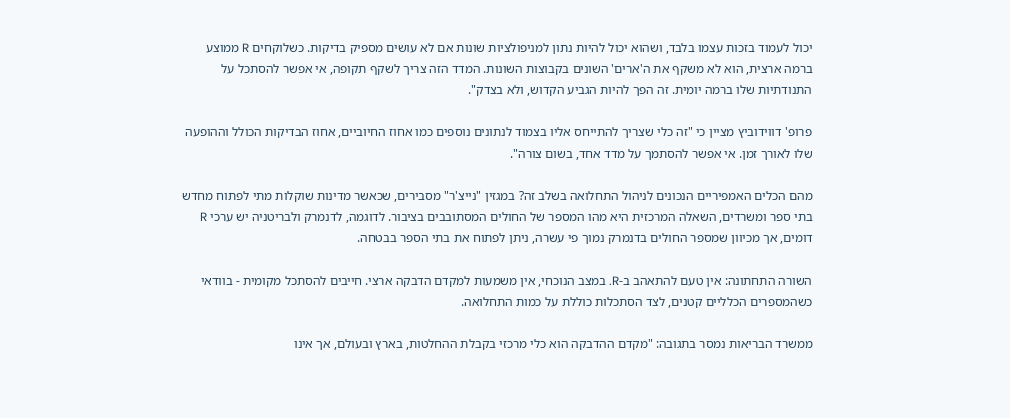יכול לעמוד בזכות עצמו בלבד, ושהוא יכול להיות נתון למניפולציות שונות אם לא עושים מספיק בדיקות. כשלוקחים R ממוצע ברמה ארצית, הוא לא משקף את ה'ארים' השונים בקבוצות השונות. המדד הזה צריך לשקף תקופה, אי אפשר להסתכל על התנודתיות שלו ברמה יומית. זה הפך להיות הגביע הקדוש, ולא בצדק".

פרופ' דווידוביץ מציין כי "זה כלי שצריך להתייחס אליו בצמוד לנתונים נוספים כמו אחוז החיוביים, אחוז הבדיקות הכולל וההופעה שלו לאורך זמן. אי אפשר להסתמך על מדד אחד, בשום צורה".

מהם הכלים האמפיריים הנכונים לניהול התחלואה בשלב זה? במגזין "נייצ'ר" מסבירים, שכאשר מדינות שוקלות מתי לפתוח מחדש בתי ספר ומשרדים, השאלה המרכזית היא מהו המספר של החולים המסתובבים בציבור. לדוגמה, לדנמרק ולבריטניה יש ערכי R דומים, אך מכיוון שמספר החולים בדנמרק נמוך פי עשרה, ניתן לפתוח את בתי הספר בבטחה.

השורה התחתונה: אין טעם להתאהב ב-R. במצב הנוכחי, אין משמעות למקדם הדבקה ארצי. חייבים להסתכל מקומית - בוודאי כשהמספרים הכלליים קטנים, לצד הסתכלות כוללת על כמות התחלואה.

ממשרד הבריאות נמסר בתגובה: "מקדם ההדבקה הוא כלי מרכזי בקבלת ההחלטות, בארץ ובעולם, אך אינו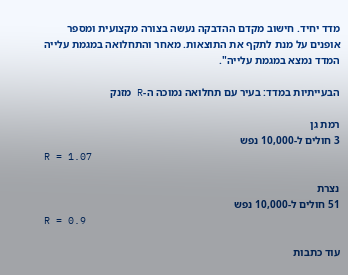מדד יחיד. חישוב מקדם ההדבקה נעשה בצורה מקצועית ומספר אופנים על מנת לתקף את התוצאות. מאחר והתחלואה במגמת עלייה המדד נמצא במגמת עלייה".

הבעייתיות במדד: בעיר עם תחלואה נמוכה ה-R מזנק

רמת גן
3 חולים ל-10,000 נפש
R = 1.07

נצרת
51 חולים ל-10,000 נפש
R = 0.9

עוד כתבות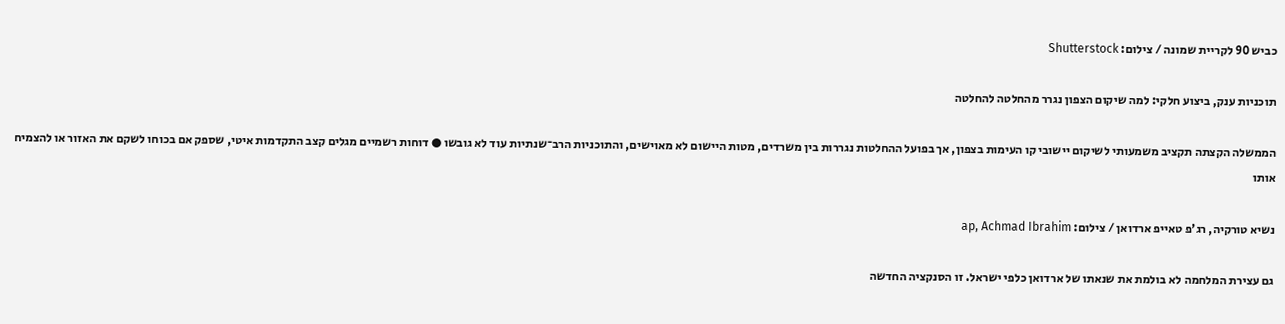כביש 90 לקריית שמונה / צילום: Shutterstock

תוכניות ענק, ביצוע חלקי: למה שיקום הצפון נגרר מהחלטה להחלטה

הממשלה הקצתה תקציב משמעותי לשיקום יישובי קו העימות בצפון, אך בפועל ההחלטות נגררות בין משרדים, מטות היישום לא מאוישים, והתוכניות הרב־שנתיות עוד לא גובשו ● דוחות רשמיים מגלים קצב התקדמות איטי, שספק אם בכוחו לשקם את האזור או להצמיח אותו

נשיא טורקיה, רג'פ טאייפ ארדואן / צילום: ap, Achmad Ibrahim

גם עצירת המלחמה לא בולמת את שנאתו של ארדואן כלפי ישראל. זו הסנקציה החדשה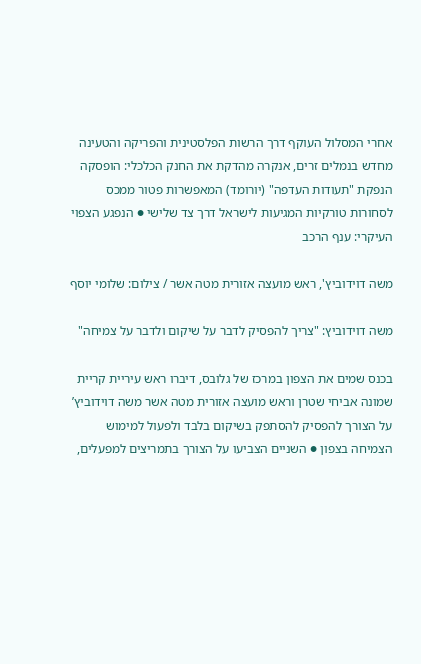אחרי המסלול העוקף דרך הרשות הפלסטינית והפריקה והטעינה מחדש בנמלים זרים, אנקרה מהדקת את החנק הכלכלי: הופסקה הנפקת "תעודות העדפה" (יורומד) המאפשרות פטור ממכס לסחורות טורקיות המגיעות לישראל דרך צד שלישי ● הנפגע הצפוי העיקרי: ענף הרכב

משה דוידוביץ', ראש מועצה אזורית מטה אשר / צילום: שלומי יוסף

משה דוידוביץ: "צריך להפסיק לדבר על שיקום ולדבר על צמיחה"

בכנס שמים את הצפון במרכז של גלובס, דיברו ראש עיריית קריית שמונה אביחי שטרן וראש מועצה אזורית מטה אשר משה דוידוביץ’ על הצורך להפסיק להסתפק בשיקום בלבד ולפעול למימוש הצמיחה בצפון ● השניים הצביעו על הצורך בתמריצים למפעלים,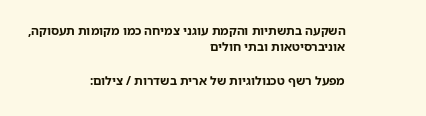השקעה בתשתיות והקמת עוגני צמיחה כמו מקומות תעסוקה, אוניברסיטאות ובתי חולים

מפעל רשף טכנולוגיות של ארית בשדרות / צילום: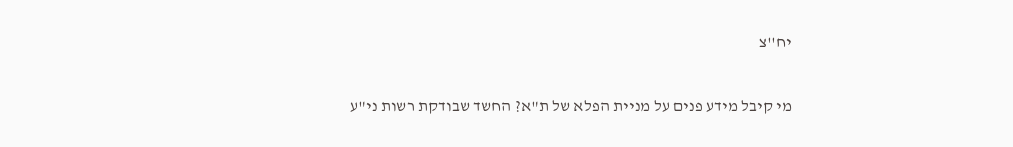יח''צ

מי קיבל מידע פנים על מניית הפלא של ת"א? החשד שבודקת רשות ני"ע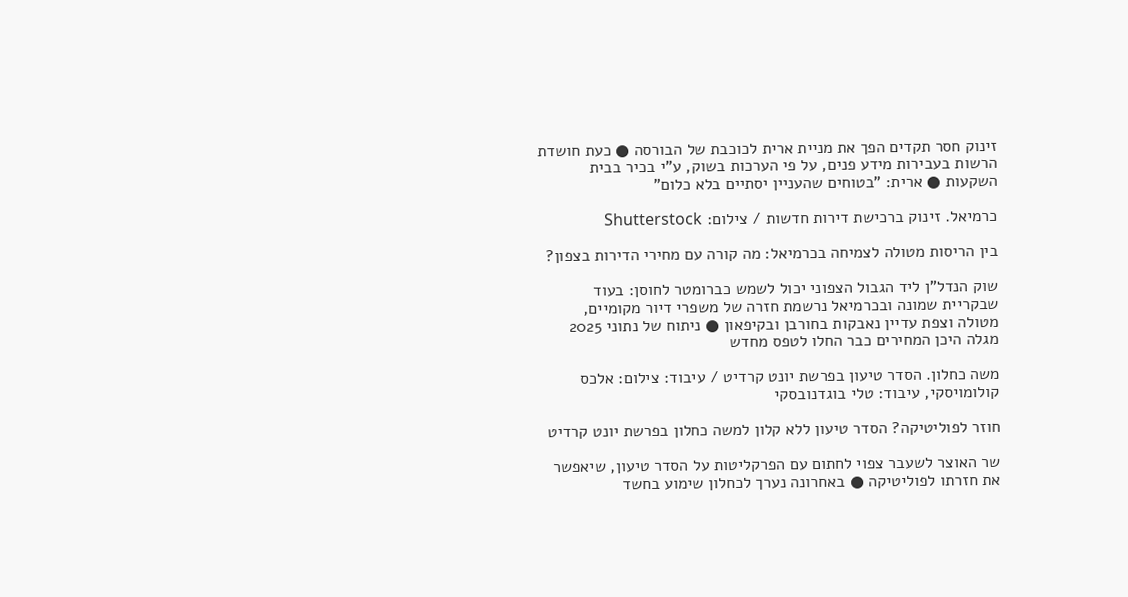זינוק חסר תקדים הפך את מניית ארית לכוכבת של הבורסה ● כעת חושדת הרשות בעבירות מידע פנים, על פי הערכות בשוק, ע"י בכיר בבית השקעות ● ארית: "בטוחים שהעניין יסתיים בלא כלום"

כרמיאל. זינוק ברכישת דירות חדשות / צילום: Shutterstock

בין הריסות מטולה לצמיחה בכרמיאל: מה קורה עם מחירי הדירות בצפון?

שוק הנדל"ן ליד הגבול הצפוני יכול לשמש כברומטר לחוסן: בעוד שבקריית שמונה ובכרמיאל נרשמת חזרה של משפרי דיור מקומיים, מטולה וצפת עדיין נאבקות בחורבן ובקיפאון ● ניתוח של נתוני 2025 מגלה היכן המחירים כבר החלו לטפס מחדש

משה כחלון. הסדר טיעון בפרשת יונט קרדיט / עיבוד: צילום: אלכס קולומויסקי, עיבוד: טלי בוגדנובסקי

חוזר לפוליטיקה? הסדר טיעון ללא קלון למשה כחלון בפרשת יונט קרדיט

שר האוצר לשעבר צפוי לחתום עם הפרקליטות על הסדר טיעון, שיאפשר את חזרתו לפוליטיקה ● באחרונה נערך לכחלון שימוע בחשד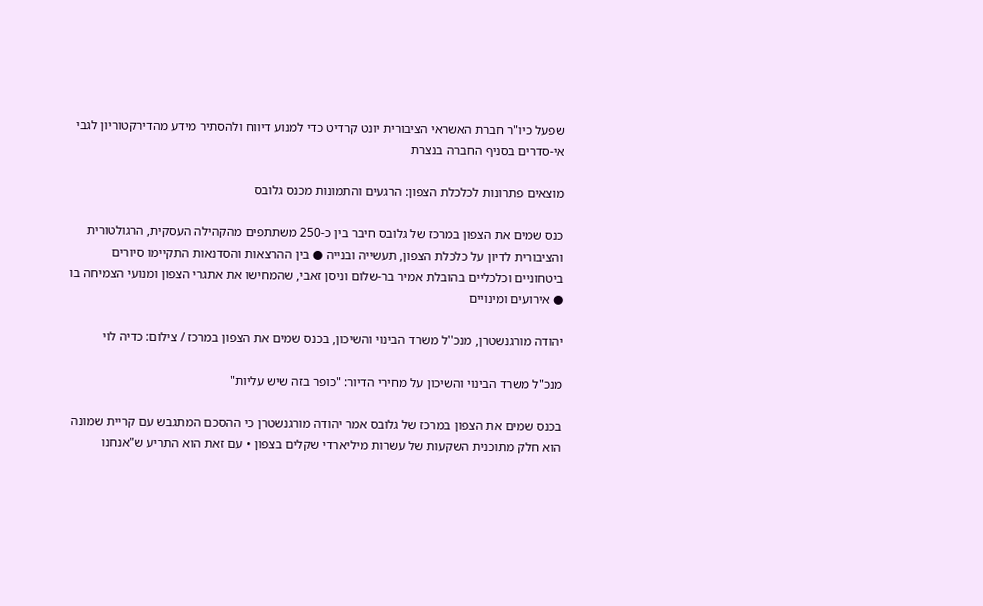שפעל כיו"ר חברת האשראי הציבורית יונט קרדיט כדי למנוע דיווח ולהסתיר מידע מהדירקטוריון לגבי אי-סדרים בסניף החברה בנצרת

מוצאים פתרונות לכלכלת הצפון: הרגעים והתמונות מכנס גלובס

כנס שמים את הצפון במרכז של גלובס חיבר בין כ-250 משתתפים מהקהילה העסקית, הרגולטורית והציבורית לדיון על כלכלת הצפון, תעשייה ובנייה ● בין ההרצאות והסדנאות התקיימו סיורים ביטחוניים וכלכליים בהובלת אמיר בר-שלום וניסן זאבי, שהמחישו את אתגרי הצפון ומנועי הצמיחה בו ● אירועים ומינויים

יהודה מורגנשטרן, מנכ''ל משרד הבינוי והשיכון, בכנס שמים את הצפון במרכז / צילום: כדיה לוי

מנכ"ל משרד הבינוי והשיכון על מחירי הדיור: "כופר בזה שיש עליות"

בכנס שמים את הצפון במרכז של גלובס אמר יהודה מורגנשטרן כי ההסכם המתגבש עם קריית שמונה הוא חלק מתוכנית השקעות של עשרות מיליארדי שקלים בצפון • עם זאת הוא התריע ש"אנחנו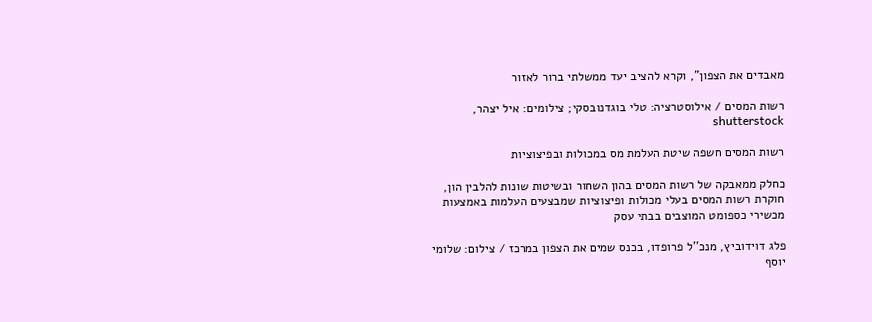מאבדים את הצפון", וקרא להציב יעד ממשלתי ברור לאזור

רשות המסים / אילוסטרציה: טלי בוגדנובסקי; צילומים: איל יצהר, shutterstock

רשות המסים חשפה שיטת העלמת מס במכולות ובפיצוציות

כחלק ממאבקה של רשות המסים בהון השחור ובשיטות שונות להלבין הון, חוקרת רשות המסים בעלי מכולות ופיצוציות שמבצעים העלמות באמצעות מכשירי כספומט המוצבים בבתי עסק

פלג דוידוביץ, מנכ''ל פרופדו, בכנס שמים את הצפון במרכז / צילום: שלומי יוסף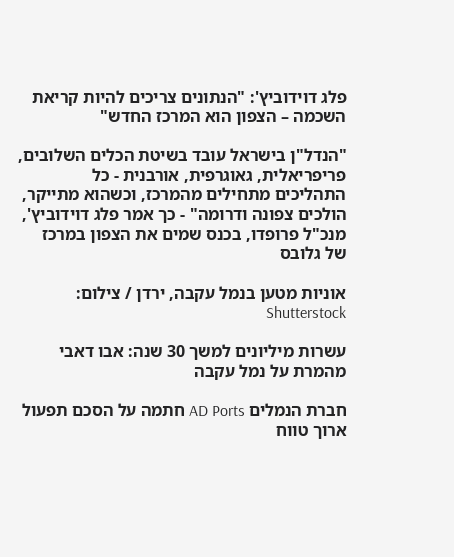פלג דוידוביץ': "הנתונים צריכים להיות קריאת השכמה – הצפון הוא המרכז החדש"

"הנדל"ן בישראל עובד בשיטת הכלים השלובים, פריפריאלית, גאוגרפית, אורבנית - כל התהליכים מתחילים מהמרכז, וכשהוא מתייקר, הולכים צפונה ודרומה" - כך אמר פלג דוידוביץ', מנכ"ל פרופדו, בכנס שמים את הצפון במרכז של גלובס

אוניות מטען בנמל עקבה, ירדן / צילום: Shutterstock

עשרות מיליונים למשך 30 שנה: אבו דאבי מהמרת על נמל עקבה

חברת הנמלים AD Ports חתמה על הסכם תפעול ארוך טווח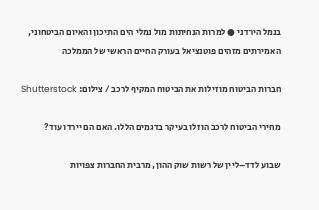בנמל הירדני ● למרות הנחיתות מול נמלי הים התיכון והאיום הביטחוני, האמירתים מזהים פוטנציאל בעורק החיים הראשי של הממלכה

חברות הביטוח מוזילות את הביטוח המקיף לרכב / צילום: Shutterstock

מחירי הביטוח לרכב הוזלו בעיקר בדגמים הללו. האם הם יירדו עוד?

שבוע לדד–ליין של רשות שוק ההון, מרבית החברות צפויות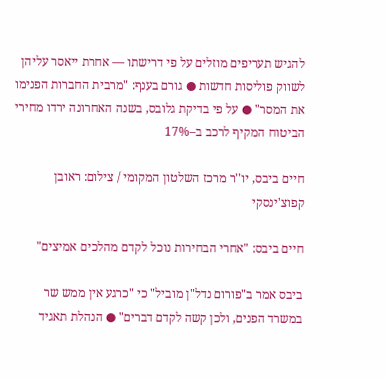להגיש תעריפים מוזלים על פי דרישתו — אחרת ייאסר עליהן לשווק פוליסות חדשות ● גורם בענף: "מרבית החברות הפנימו את המסר" ● על פי בדיקת גלובס, בשנה האחרונה ירדו מחירי הביטוח המקיף לרכב ב–17%

חיים ביבס, יו''ר מרכז השלטון המקומי / צילום: ראובן קפוצ'ינסקי

חיים ביבס: "אחרי הבחירות נוכל לקדם מהלכים אמיצים"

ביבס אמר ב"פורום נדל"ן מוביל" כי "כרגע אין ממש שר במשרד הפנים, ולכן קשה לקדם דברים" ● הנהלת תאגיד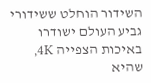השידור הוחלט ששידורי גביע העולם ישודרו באיכות הצפייה 4K, שהיא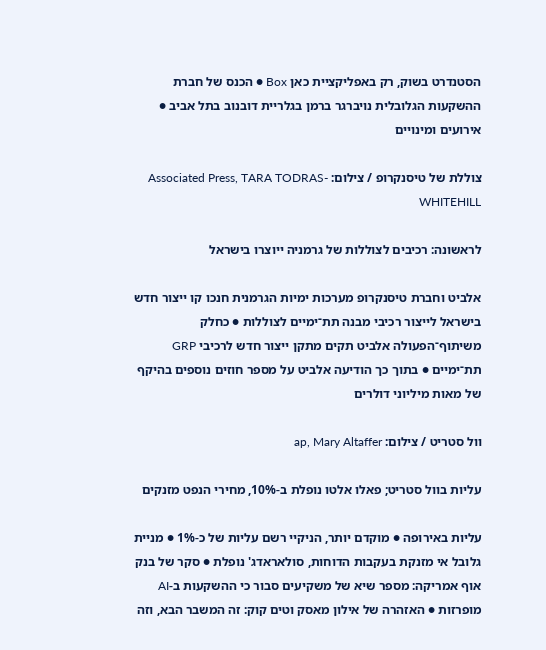הסטנדרט בשוק, רק באפליקציית כאן Box ● הכנס של חברת ההשקעות הגלובלית נויברגר ברמן בגלריית דובנוב בתל אביב ● אירועים ומינויים

צוללת של טיסנקרופ / צילום: Associated Press, TARA TODRAS-WHITEHILL

לראשונה: רכיבים לצוללות של גרמניה ייוצרו בישראל

אלביט וחברת טיסנקרופ מערכות ימיות הגרמנית חנכו קו ייצור חדש בישראל לייצור רכיבי מבנה תת־ימיים לצוללות ● כחלק משיתוף־הפעולה אלביט תקים מתקן ייצור חדש לרכיבי GRP תת־ימיים ● בתוך כך הודיעה אלביט על מספר חוזים נוספים בהיקף של מאות מיליוני דולרים

וול סטריט / צילום: ap, Mary Altaffer

עליות בוול סטריט; פאלו אלטו נופלת ב-10%, מחירי הנפט מזנקים

עליות באירופה ● מוקדם יותר, הניקיי רשם עליות של כ-1% ● מניית גלובל אי מזנקת בעקבות הדוחות, סולאראדג' נופלת ● סקר של בנק אוף אמריקה: מספר שיא של משקיעים סבור כי ההשקעות ב-AI מופרזות ● האזהרה של אילון מאסק וטים קוק: זה המשבר הבא, וזה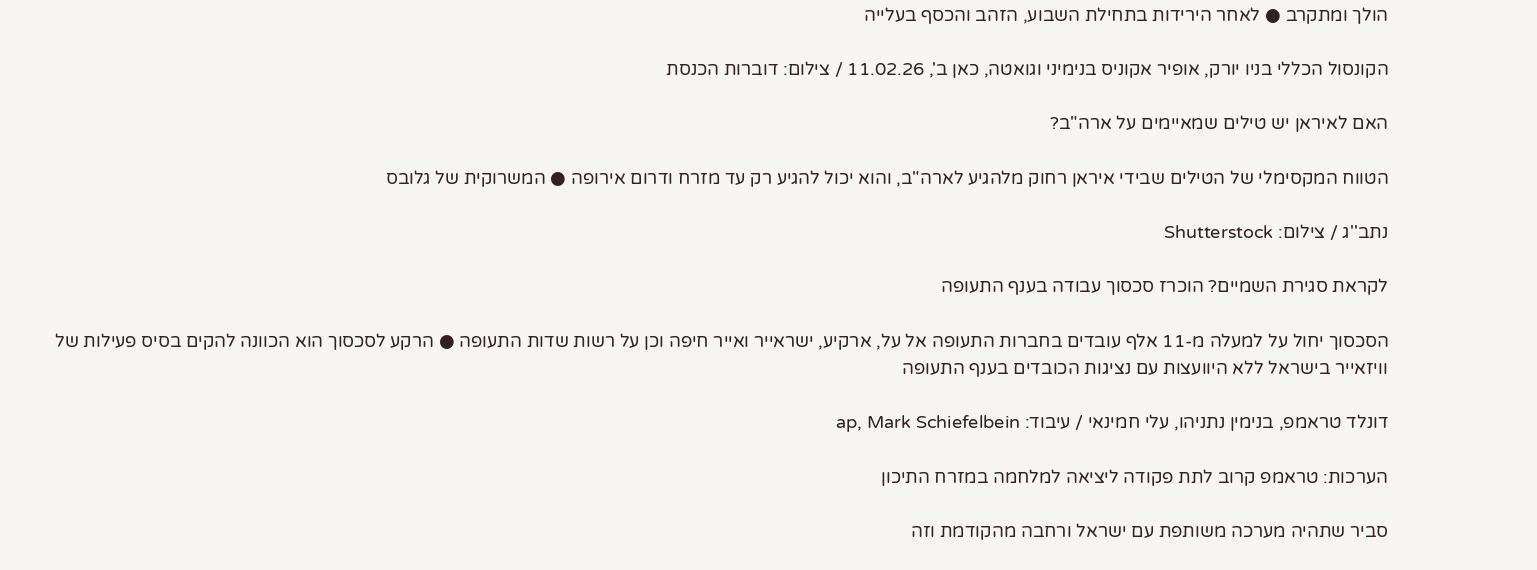הולך ומתקרב ● לאחר הירידות בתחילת השבוע, הזהב והכסף בעלייה

הקונסול הכללי בניו יורק, אופיר אקוניס בנימיני וגואטה, כאן ב', 11.02.26 / צילום: דוברות הכנסת

האם לאיראן יש טילים שמאיימים על ארה"ב?

הטווח המקסימלי של הטילים שבידי איראן רחוק מלהגיע לארה"ב, והוא יכול להגיע רק עד מזרח ודרום אירופה ● המשרוקית של גלובס

נתב''ג / צילום: Shutterstock

לקראת סגירת השמיים? הוכרז סכסוך עבודה בענף התעופה

הסכסוך יחול על למעלה מ-11 אלף עובדים בחברות התעופה אל על, ארקיע, ישראייר ואייר חיפה וכן על רשות שדות התעופה ● הרקע לסכסוך הוא הכוונה להקים בסיס פעילות של וויזאייר בישראל ללא היוועצות עם נציגות הכובדים בענף התעופה

דונלד טראמפ, בנימין נתניהו, עלי חמינאי / עיבוד: ap, Mark Schiefelbein

הערכות: טראמפ קרוב לתת פקודה ליציאה למלחמה במזרח התיכון

סביר שתהיה מערכה משותפת עם ישראל ורחבה מהקודמת וזה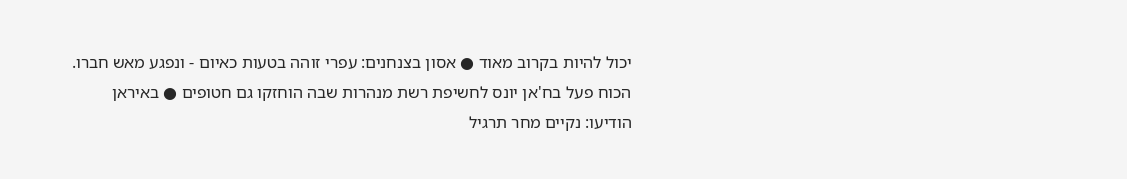יכול להיות בקרוב מאוד ● אסון בצנחנים: עפרי זוהה בטעות כאיום - ונפגע מאש חברו. הכוח פעל בח'אן יונס לחשיפת רשת מנהרות שבה הוחזקו גם חטופים ● באיראן הודיעו: נקיים מחר תרגיל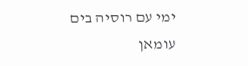ימי עם רוסיה בים עומאן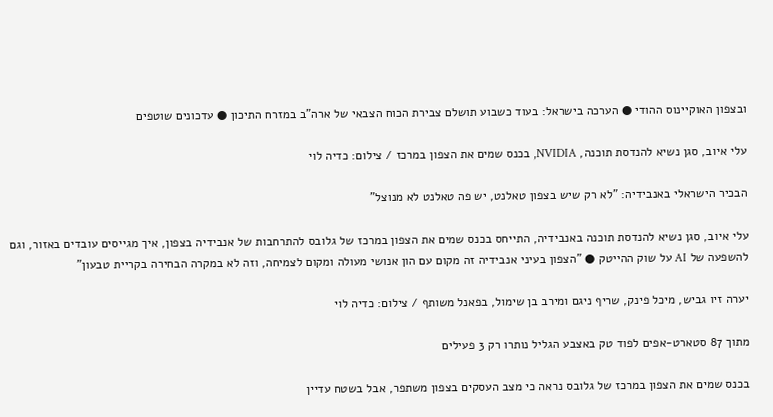ובצפון האוקיינוס ההודי ● הערכה בישראל: בעוד כשבוע תושלם צבירת הכוח הצבאי של ארה"ב במזרח התיכון ● עדכונים שוטפים

עלי איוב, סגן נשיא להנדסת תוכנה, NVIDIA, בכנס שמים את הצפון במרכז / צילום: כדיה לוי

הבכיר הישראלי באנבידיה: "לא רק שיש בצפון טאלנט, יש פה טאלנט לא מנוצל"

עלי איוב, סגן נשיא להנדסת תוכנה באנבידיה, התייחס בכנס שמים את הצפון במרכז של גלובס להתרחבות של אנבידיה בצפון, איך מגייסים עובדים באזור, וגם להשפעה של AI על שוק ההייטק ● "הצפון בעיני אנבידיה זה מקום עם הון אנושי מעולה ומקום לצמיחה, וזה לא במקרה הבחירה בקריית טבעון"

יערה זיו גביש, מיכל פינק, שריף ניגם ומירב בן שימול, בפאנל משותף / צילום: כדיה לוי

מתוך 87 סטארט-אפים לפוד טק באצבע הגליל נותרו רק 3 פעילים

בכנס שמים את הצפון במרכז של גלובס נראה כי מצב העסקים בצפון משתפר, אבל בשטח עדיין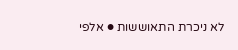לא ניכרת התאוששות ● אלפי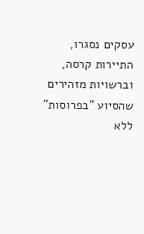עסקים נסגרו, התיירות קרסה, וברשויות מזהירים שהסיוע "בפרוסות" ללא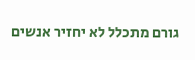גורם מתכלל לא יחזיר אנשים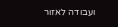ועבודה לאזור